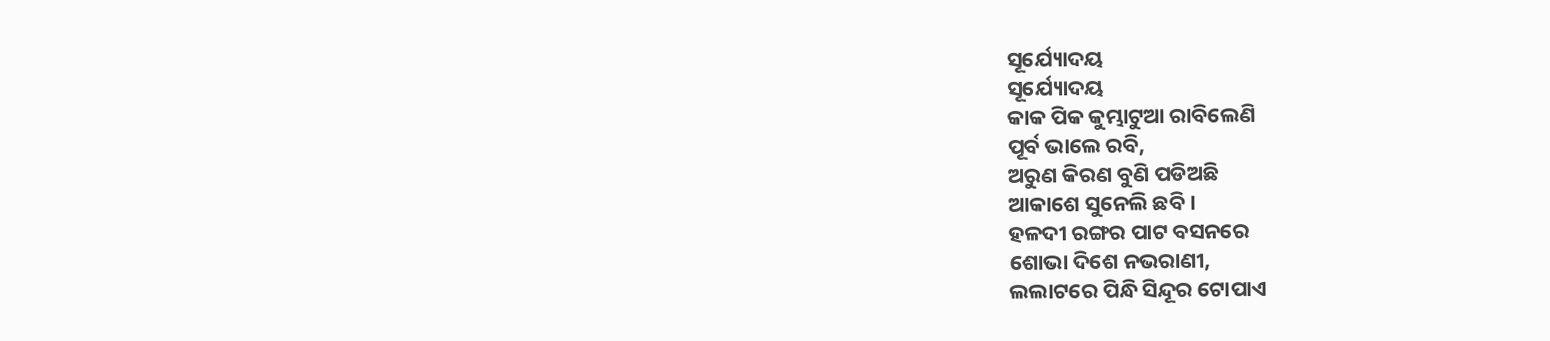ସୂର୍ଯ୍ୟୋଦୟ
ସୂର୍ଯ୍ୟୋଦୟ
କାକ ପିକ କୁମ୍ଭାଟୁଆ ରାବିଲେଣି
ପୂର୍ବ ଭାଲେ ରବି,
ଅରୁଣ କିରଣ ବୁଣି ପଡିଅଛି
ଆକାଶେ ସୁନେଲି ଛବି ।
ହଳଦୀ ରଙ୍ଗର ପାଟ ବସନରେ
ଶୋଭା ଦିଶେ ନଭରାଣୀ,
ଲଲାଟରେ ପିନ୍ଧି ସିନ୍ଦୂର ଟୋପାଏ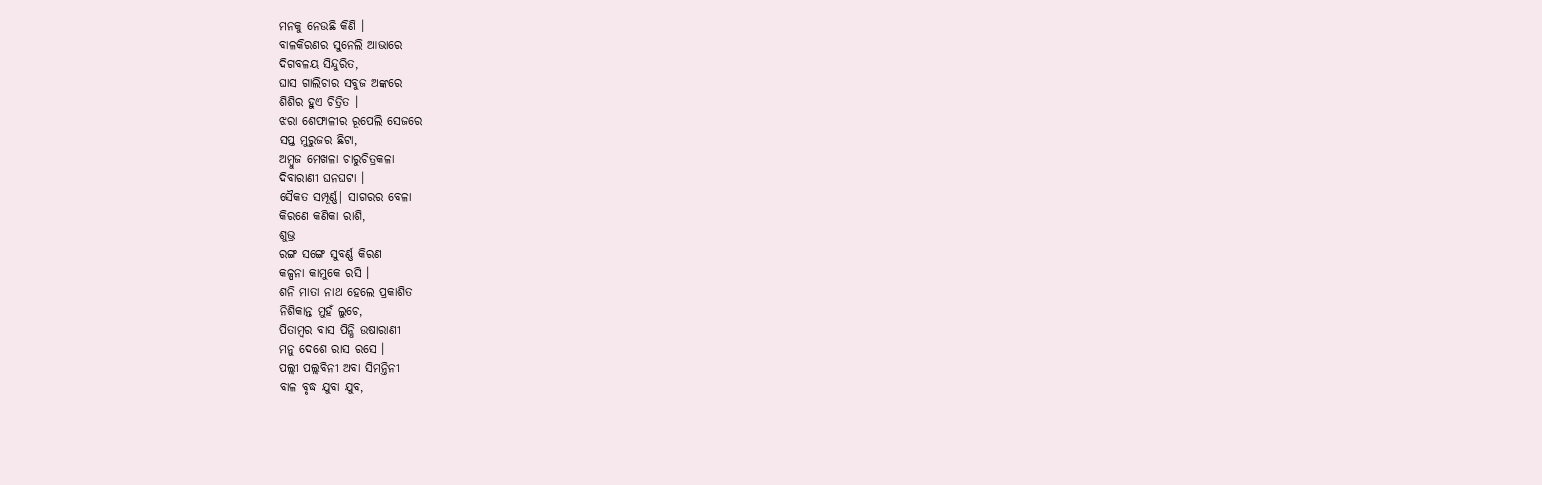ମନକୁ ନେଉଛି କିଣି ।
ବାଳକିରଣର ସୁନେଲି ଆଭାରେ
ଦିଗବଳୟ ସିନ୍ଦୁରିତ,
ଘାସ ଗାଲିଚାର ସବୁଜ ଅଙ୍କରେ
ଶିଶିର ହୁଏ ଚିତ୍ରିତ ।
ଝରା ଶେଫାଳୀର ରୂପେଲି ସେଜରେ
ସପ୍ତ ମୁରୁଜର ଛିଟା,
ଅମ୍ଵୁଜ ମେଖଳା ଚାରୁଚିତ୍ରକଳା
ଦିବାରାଣୀ ଘନଘଟା ।
ସୈକତ ସମ୍ପୂର୍ଣ୍ଣ| ସାଗରର ବେଳା
କିରଣେ କଣିକା ରାଶି,
ଶୁଭ୍ର
ରଙ୍ଗ ସଙ୍ଗେ ସୁବର୍ଣ୍ଣ କିରଣ
କଳ୍ପନା କାମୁକେ ରସି ।
ଶନି ମାତା ନାଥ ହେଲେ ପ୍ରକାଶିତ
ନିଶିକାନ୍ତ ମୁହଁ ଲୁଚେ,
ପିତାମ୍ଵର ବାସ ପିନ୍ଧି ଉଷାରାଣୀ
ମନୁ ଦେଶେ ରାସ ରସେ ।
ପଲ୍ଲୀ ପଲ୍ଲବିନୀ ଅବା ସିମନ୍ତିନୀ
ବାଳ ବୃଦ୍ଧ ଯୁବା ଯୁବ,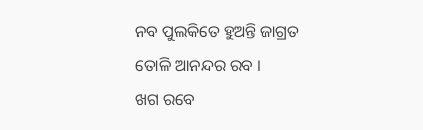ନବ ପୁଲକିତେ ହୁଅନ୍ତି ଜାଗ୍ରତ
ତୋଳି ଆନନ୍ଦର ରବ ।
ଖଗ ରବେ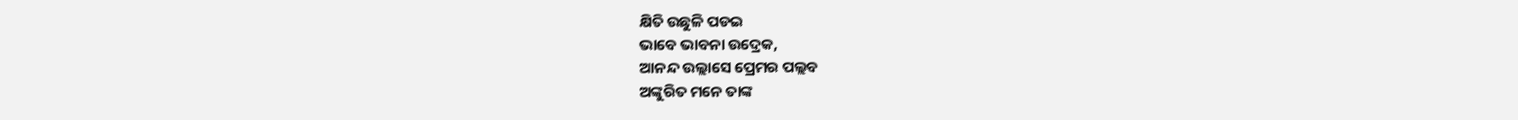କ୍ଷିତି ଉଛୁଳି ପଡଇ
ଭାବେ ଭାବନା ଉଦ୍ରେକ,
ଆନନ୍ଦ ଉଲ୍ଲାସେ ପ୍ରେମର ପଲ୍ଲବ
ଅଙ୍କୁରିତ ମନେ ତାଙ୍କ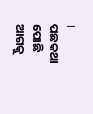।
ପଛକଥା ପୋଛି ଆଗକୁ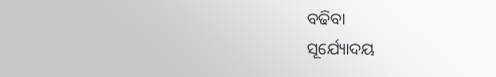ବଢିବା
ସୂର୍ଯ୍ୟୋଦୟ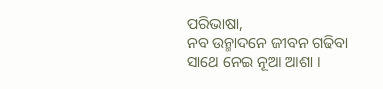ପରିଭାଷା,
ନବ ଉନ୍ମାଦନେ ଜୀବନ ଗଢିବା
ସାଥେ ନେଇ ନୂଆ ଆଶା ।